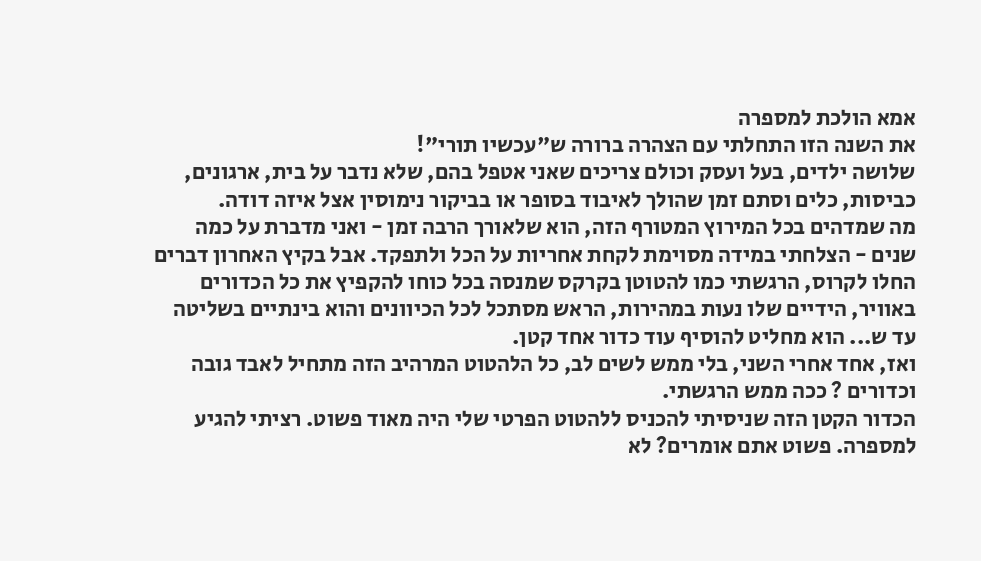אמא הולכת למספרה
את השנה הזו התחלתי עם הצהרה ברורה ש"עכשיו תורי"!
שלושה ילדים, בעל ועסק וכולם צריכים שאני אטפל בהם, שלא נדבר על בית, ארגונים, כביסות, כלים וסתם זמן שהולך לאיבוד בסופר או בביקור נימוסין אצל איזה דודה.
מה שמדהים בכל המירוץ המטורף הזה, הוא שלאורך הרבה זמן - ואני מדברת על כמה שנים - הצלחתי במידה מסוימת לקחת אחריות על הכל ולתפקד. אבל בקיץ האחרון דברים החלו לקרוס, הרגשתי כמו להטוטן בקרקס שמנסה בכל כוחו להקפיץ את כל הכדורים באוויר, הידיים שלו נעות במהירות, הראש מסתכל לכל הכיוונים והוא בינתיים בשליטה עד ש... הוא מחליט להוסיף עוד כדור אחד קטן.
ואז, אחד אחרי השני, בלי ממש לשים לב, כל הלהטוט המרהיב הזה מתחיל לאבד גובה וכדורים ? ככה ממש הרגשתי.
הכדור הקטן הזה שניסיתי להכניס ללהטוט הפרטי שלי היה מאוד פשוט. רציתי להגיע למספרה. פשוט אתם אומרים? לא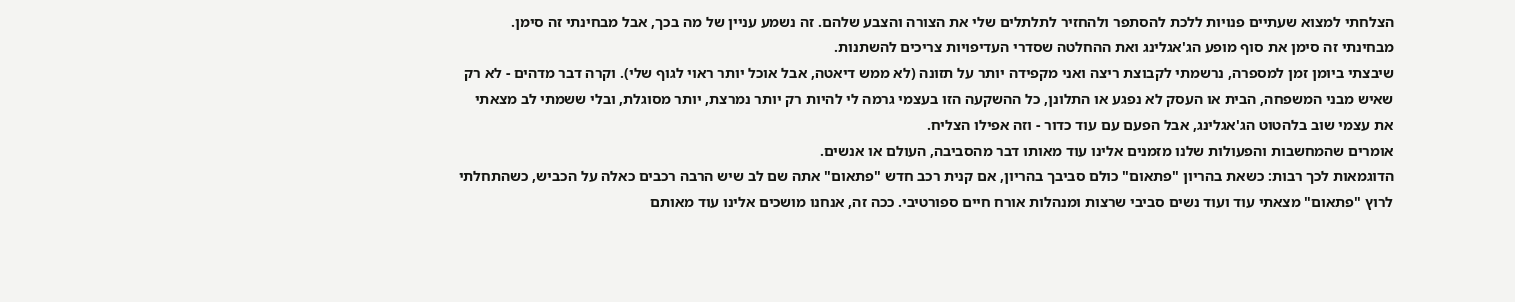הצלחתי למצוא שעתיים פנויות ללכת להסתפר ולהחזיר לתלתלים שלי את הצורה והצבע שלהם. זה נשמע עניין של מה בכך, אבל מבחינתי זה סימן.
מבחינתי זה סימן את סוף מופע הג'אגלינג ואת ההחלטה שסדרי העדיפויות צריכים להשתנות.
שיבצתי ביומן זמן למספרה, נרשמתי לקבוצת ריצה ואני מקפידה יותר על תזונה (לא ממש דיאטה, אבל אוכל יותר ראוי לגוף שלי). וקרה דבר מדהים - לא רק שאיש מבני המשפחה, הבית או העסק לא נפגע או התלונן, כל ההשקעה הזו בעצמי גרמה לי להיות רק יותר נמרצת, יותר מסוגלת, ובלי ששמתי לב מצאתי את עצמי שוב בלהטוט הג'אגלינג, אבל הפעם עם עוד כדור - וזה אפילו הצליח.
אומרים שהמחשבות והפעולות שלנו מזמנים אלינו עוד מאותו דבר מהסביבה, העולם או אנשים.
הדוגמאות לכך רבות: כשאת בהריון "פתאום" כולם סביבך בהריון, אם קנית רכב חדש "פתאום" אתה שם לב שיש הרבה רכבים כאלה על הכביש, כשהתחלתי לרוץ "פתאום" מצאתי עוד ועוד נשים סביבי שרצות ומנהלות אורח חיים ספורטיבי. ככה זה, אנחנו מושכים אלינו עוד מאותם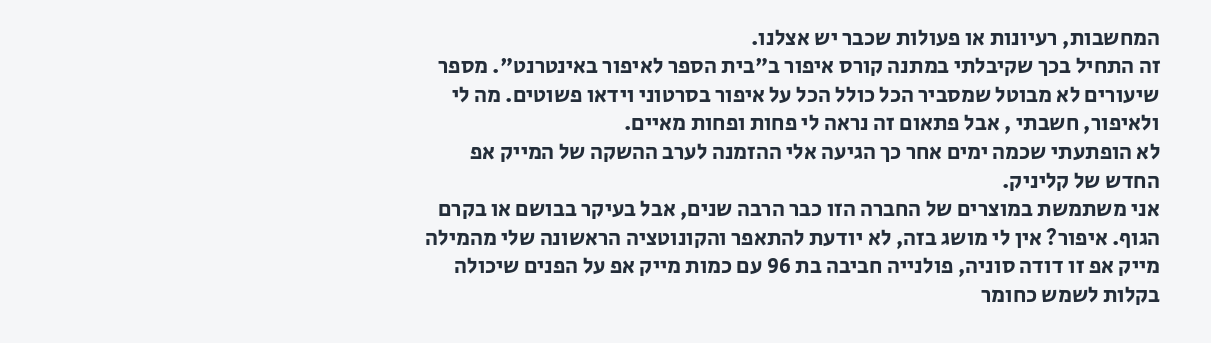המחשבות, רעיונות או פעולות שכבר יש אצלנו.
זה התחיל בכך שקיבלתי במתנה קורס איפור ב"בית הספר לאיפור באינטרנט". מספר שיעורים לא מבוטל שמסביר הכל כולל הכל על איפור בסרטוני וידאו פשוטים. מה לי ולאיפור, חשבתי , אבל פתאום זה נראה לי פחות ופחות מאיים.
לא הופתעתי שכמה ימים אחר כך הגיעה אלי ההזמנה לערב ההשקה של המייק אפ החדש של קליניק.
אני משתמשת במוצרים של החברה הזו כבר הרבה שנים, אבל בעיקר בבושם או בקרם הגוף. איפור? אין לי מושג בזה, לא יודעת להתאפר והקונוטציה הראשונה שלי מהמילה מייק אפ זו דודה סוניה, פולנייה חביבה בת 96 עם כמות מייק אפ על הפנים שיכולה בקלות לשמש כחומר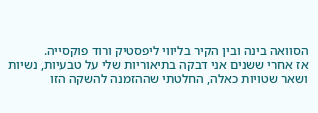הסוואה בינה ובין הקיר בליווי ליפסטיק ורוד פוקסייה.
אז אחרי ששנים אני דבקה בתיאוריות שלי על טבעיות, נשיות ושאר שטויות כאלה, החלטתי שההזמנה להשקה הזו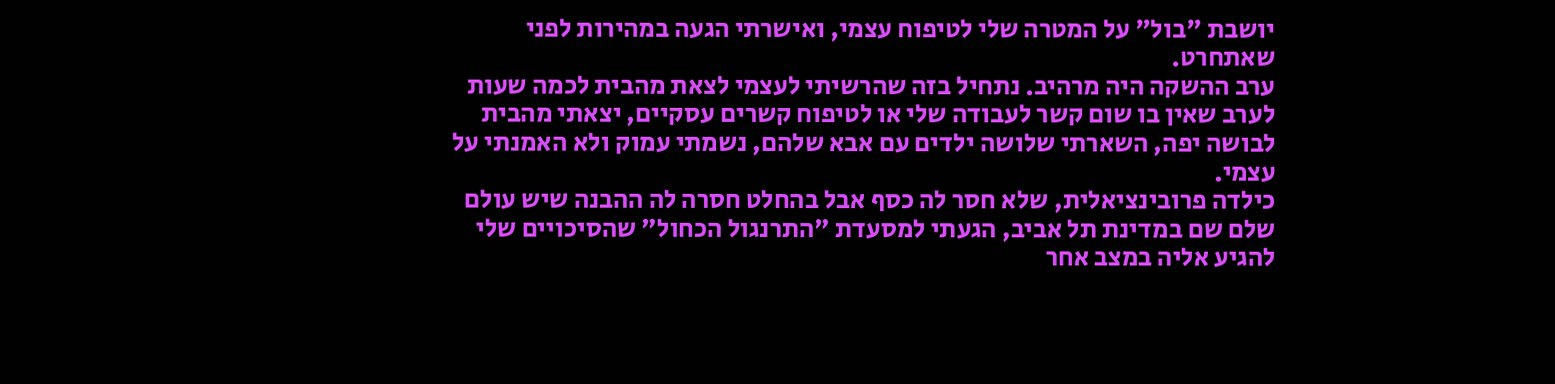יושבת "בול" על המטרה שלי לטיפוח עצמי, ואישרתי הגעה במהירות לפני שאתחרט.
ערב ההשקה היה מרהיב. נתחיל בזה שהרשיתי לעצמי לצאת מהבית לכמה שעות לערב שאין בו שום קשר לעבודה שלי או לטיפוח קשרים עסקיים, יצאתי מהבית לבושה יפה, השארתי שלושה ילדים עם אבא שלהם, נשמתי עמוק ולא האמנתי על עצמי.
כילדה פרובינציאלית, שלא חסר לה כסף אבל בהחלט חסרה לה ההבנה שיש עולם שלם שם במדינת תל אביב, הגעתי למסעדת "התרנגול הכחול" שהסיכויים שלי להגיע אליה במצב אחר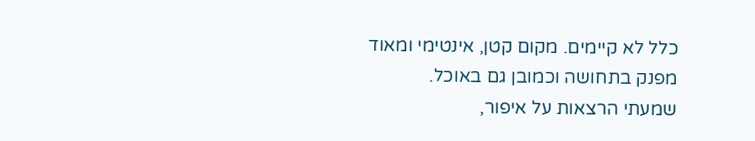כלל לא קיימים. מקום קטן, אינטימי ומאוד מפנק בתחושה וכמובן גם באוכל.
שמעתי הרצאות על איפור,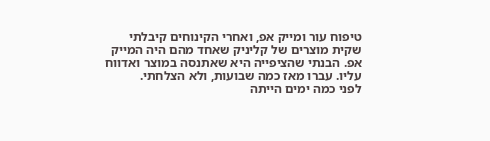טיפוח עור ומייק אפ, ואחרי הקינוחים קיבלתי שקית מוצרים של קליניק שאחד מהם היה המייק אפ. הבנתי שהציפייה היא שאתנסה במוצר ואדווח עליו. עברו מאז כמה שבועות, ולא הצלחתי.
לפני כמה ימים הייתה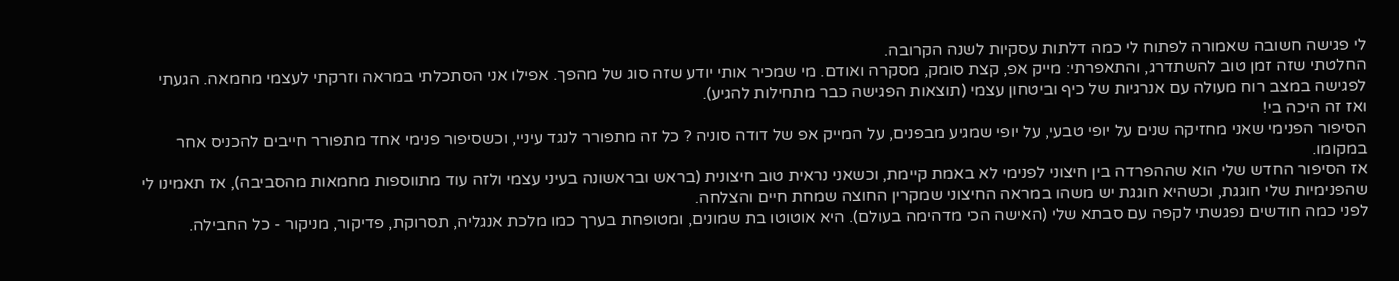לי פגישה חשובה שאמורה לפתוח לי כמה דלתות עסקיות לשנה הקרובה.
החלטתי שזה זמן טוב להשתדרג, והתאפרתי: מייק אפ, קצת סומק, מסקרה ואודם. מי שמכיר אותי יודע שזה סוג של מהפך. אפילו אני הסתכלתי במראה וזרקתי לעצמי מחמאה. הגעתי לפגישה במצב רוח מעולה עם אנרגיות של כיף וביטחון עצמי (תוצאות הפגישה כבר מתחילות להגיע).
ואז זה היכה בי!
הסיפור הפנימי שאני מחזיקה שנים על יופי טבעי, על יופי שמגיע מבפנים, על המייק אפ של דודה סוניה ? כל זה מתפורר לנגד עיניי, וכשסיפור פנימי אחד מתפורר חייבים להכניס אחר במקומו.
אז הסיפור החדש שלי הוא שההפרדה בין חיצוני לפנימי לא באמת קיימת, וכשאני נראית טוב חיצונית (בראש ובראשונה בעיני עצמי ולזה עוד מתווספות מחמאות מהסביבה), אז תאמינו לי שהפנימיות שלי חוגגת, וכשהיא חוגגת יש משהו במראה החיצוני שמקרין החוצה שמחת חיים והצלחה.
לפני כמה חודשים נפגשתי לקפה עם סבתא שלי (האישה הכי מדהימה בעולם). היא אוטוטו בת שמונים, ומטופחת בערך כמו מלכת אנגליה, תסרוקת, פדיקור, מניקור - כל החבילה.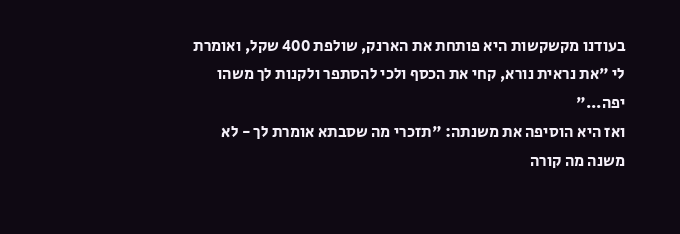בעודנו מקשקשות היא פותחת את הארנק, שולפת 400 שקל, ואומרת לי "את נראית נורא, קחי את הכסף ולכי להסתפר ולקנות לך משהו יפה..."
ואז היא הוסיפה את משנתה: "תזכרי מה שסבתא אומרת לך - לא משנה מה קורה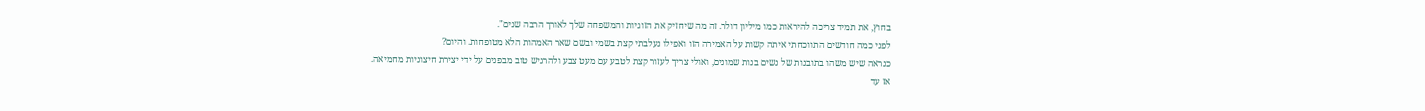בחוץ, את תמיד צריכה להיראות כמו מיליון דולר. זה מה שיחזיק את הזוגיות והמשפחה שלך לאורך הרבה שנים".
לפני כמה חודשים התווכחתי איתה קשות על האמירה הזו ואפילו נעלבתי קצת בשמי ובשם שאר האמהות הלא מטופחות. והיום?
כנראה שיש משהו בתובנות של נשים בנות שמונים, ואולי צריך לעזור קצת לטבע עם מעט צבע ולהרגיש טוב מבפנים על ידי יצירת חיצוניות מחמיאה.
אז עד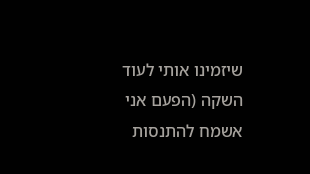שיזמינו אותי לעוד השקה (הפעם אני אשמח להתנסות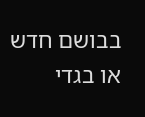בבושם חדש או בגדי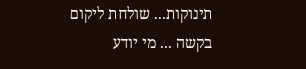תינוקות... שולחת ליקום בקשה ... מי יודע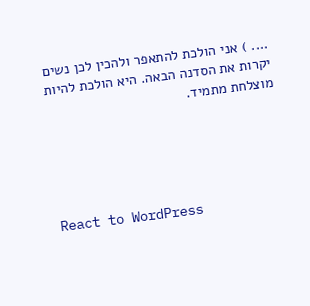.... ) אני הולכת להתאפר ולהכין לכן נשים יקרות את הסדנה הבאה. היא הולכת להיות מוצלחת מתמיד.





React to WordPress